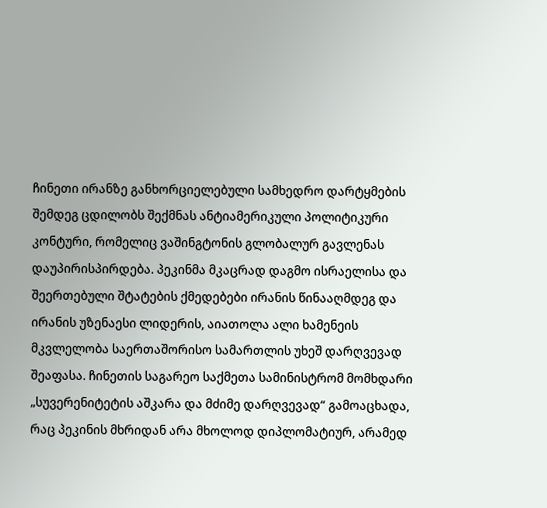ჩინეთი ირანზე განხორციელებული სამხედრო დარტყმების შემდეგ ცდილობს შექმნას ანტიამერიკული პოლიტიკური კონტური, რომელიც ვაშინგტონის გლობალურ გავლენას დაუპირისპირდება. პეკინმა მკაცრად დაგმო ისრაელისა და შეერთებული შტატების ქმედებები ირანის წინააღმდეგ და ირანის უზენაესი ლიდერის, აიათოლა ალი ხამენეის მკვლელობა საერთაშორისო სამართლის უხეშ დარღვევად შეაფასა. ჩინეთის საგარეო საქმეთა სამინისტრომ მომხდარი „სუვერენიტეტის აშკარა და მძიმე დარღვევად“ გამოაცხადა, რაც პეკინის მხრიდან არა მხოლოდ დიპლომატიურ, არამედ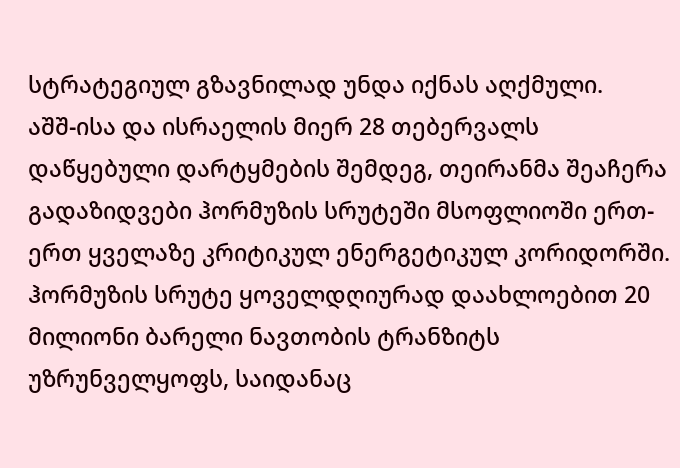სტრატეგიულ გზავნილად უნდა იქნას აღქმული.
აშშ-ისა და ისრაელის მიერ 28 თებერვალს დაწყებული დარტყმების შემდეგ, თეირანმა შეაჩერა გადაზიდვები ჰორმუზის სრუტეში მსოფლიოში ერთ-ერთ ყველაზე კრიტიკულ ენერგეტიკულ კორიდორში. ჰორმუზის სრუტე ყოველდღიურად დაახლოებით 20 მილიონი ბარელი ნავთობის ტრანზიტს უზრუნველყოფს, საიდანაც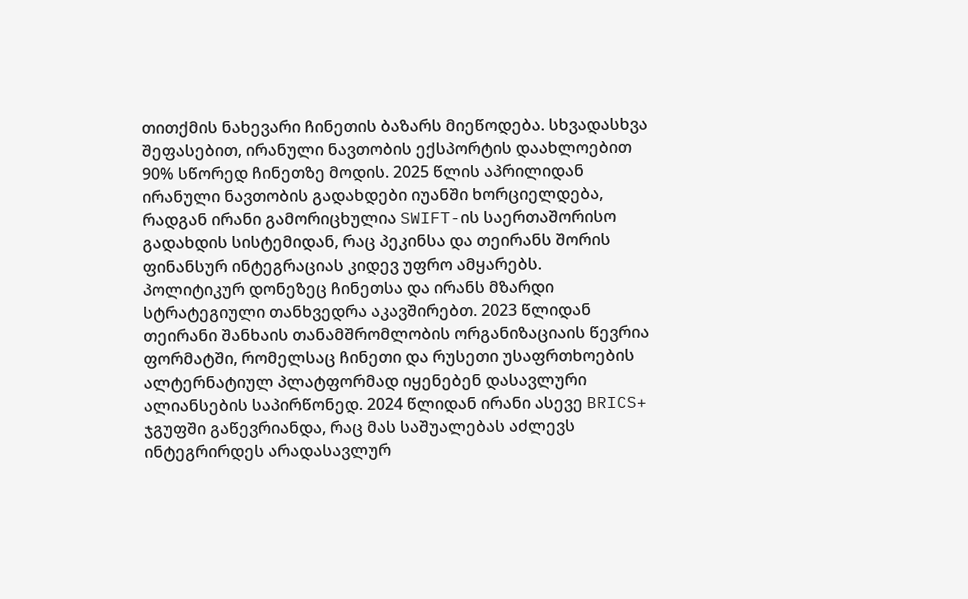თითქმის ნახევარი ჩინეთის ბაზარს მიეწოდება. სხვადასხვა შეფასებით, ირანული ნავთობის ექსპორტის დაახლოებით 90% სწორედ ჩინეთზე მოდის. 2025 წლის აპრილიდან ირანული ნავთობის გადახდები იუანში ხორციელდება, რადგან ირანი გამორიცხულია SWIFT-ის საერთაშორისო გადახდის სისტემიდან, რაც პეკინსა და თეირანს შორის ფინანსურ ინტეგრაციას კიდევ უფრო ამყარებს.
პოლიტიკურ დონეზეც ჩინეთსა და ირანს მზარდი სტრატეგიული თანხვედრა აკავშირებთ. 2023 წლიდან თეირანი შანხაის თანამშრომლობის ორგანიზაციაის წევრია ფორმატში, რომელსაც ჩინეთი და რუსეთი უსაფრთხოების ალტერნატიულ პლატფორმად იყენებენ დასავლური ალიანსების საპირწონედ. 2024 წლიდან ირანი ასევე BRICS+ ჯგუფში გაწევრიანდა, რაც მას საშუალებას აძლევს ინტეგრირდეს არადასავლურ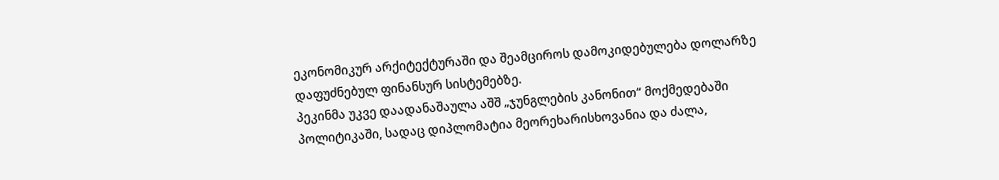ეკონომიკურ არქიტექტურაში და შეამციროს დამოკიდებულება დოლარზე დაფუძნებულ ფინანსურ სისტემებზე.
პეკინმა უკვე დაადანაშაულა აშშ „ჯუნგლების კანონით“ მოქმედებაში პოლიტიკაში, სადაც დიპლომატია მეორეხარისხოვანია და ძალა,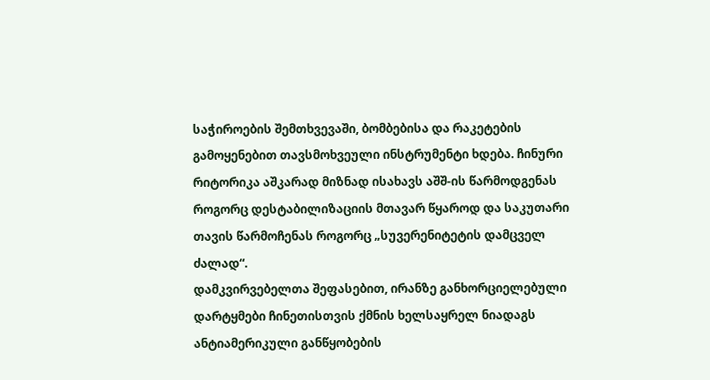საჭიროების შემთხვევაში, ბომბებისა და რაკეტების გამოყენებით თავსმოხვეული ინსტრუმენტი ხდება. ჩინური რიტორიკა აშკარად მიზნად ისახავს აშშ-ის წარმოდგენას როგორც დესტაბილიზაციის მთავარ წყაროდ და საკუთარი თავის წარმოჩენას როგორც „სუვერენიტეტის დამცველ ძალად“.
დამკვირვებელთა შეფასებით, ირანზე განხორციელებული დარტყმები ჩინეთისთვის ქმნის ხელსაყრელ ნიადაგს ანტიამერიკული განწყობების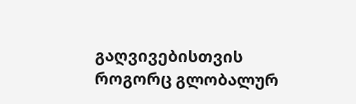გაღვივებისთვის როგორც გლობალურ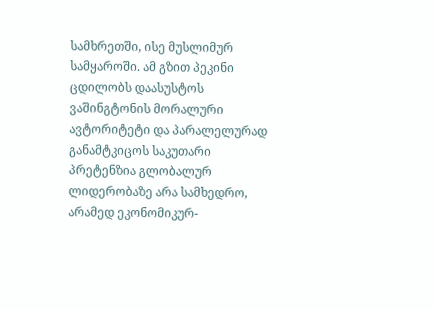სამხრეთში, ისე მუსლიმურ სამყაროში. ამ გზით პეკინი ცდილობს დაასუსტოს ვაშინგტონის მორალური ავტორიტეტი და პარალელურად განამტკიცოს საკუთარი პრეტენზია გლობალურ ლიდერობაზე არა სამხედრო, არამედ ეკონომიკურ-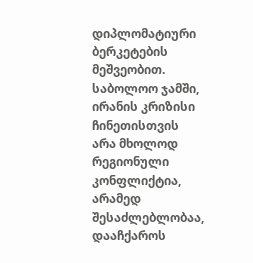დიპლომატიური ბერკეტების მეშვეობით.
საბოლოო ჯამში, ირანის კრიზისი ჩინეთისთვის არა მხოლოდ რეგიონული კონფლიქტია, არამედ შესაძლებლობაა, დააჩქაროს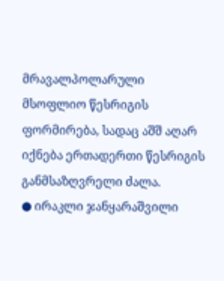მრავალპოლარული მსოფლიო წესრიგის ფორმირება, სადაც აშშ აღარ იქნება ერთადერთი წესრიგის განმსაზღვრელი ძალა.
● ირაკლი ჯანყარაშვილი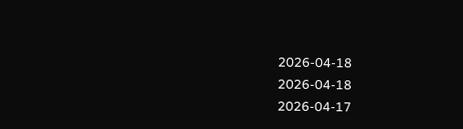2026-04-18
2026-04-18
2026-04-17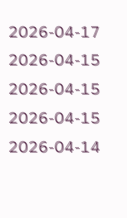2026-04-17
2026-04-15
2026-04-15
2026-04-15
2026-04-14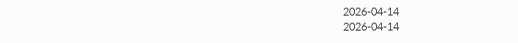2026-04-14
2026-04-14